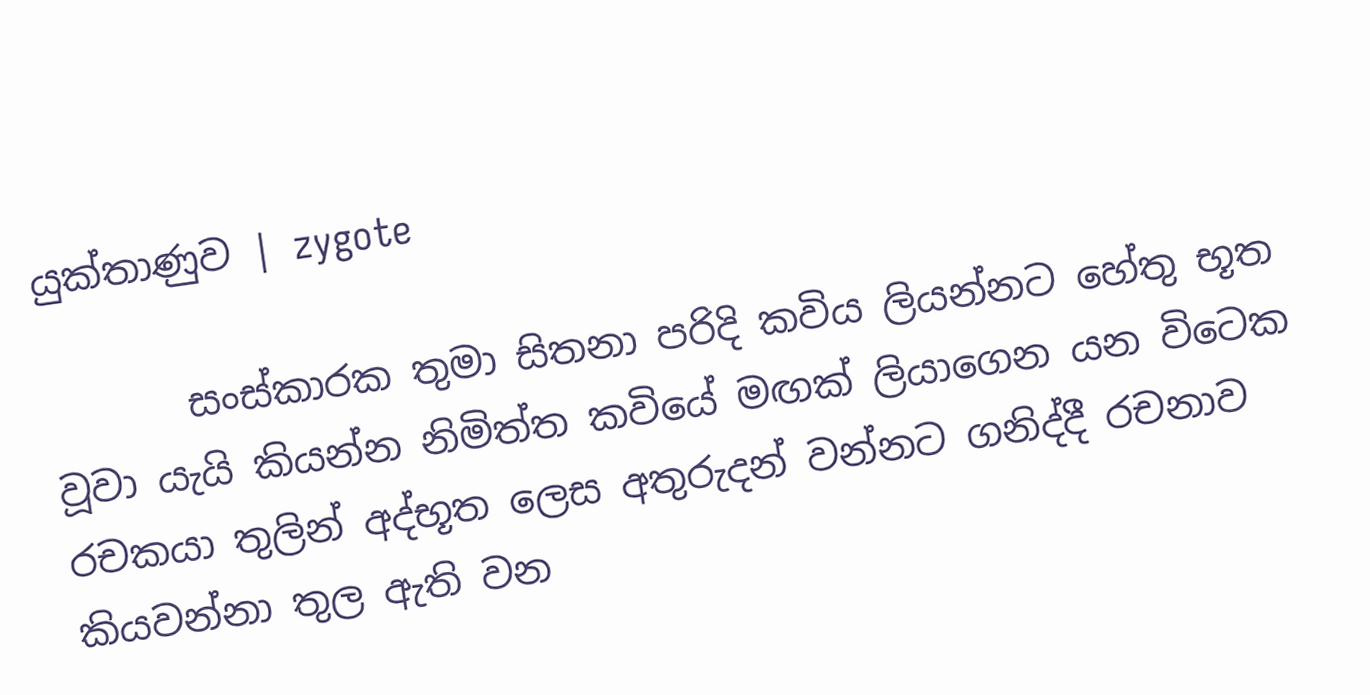යුක්තාණුව | zygote

       සංස්කාරක තුමා සිතනා පරිදි කවිය ලියන්නට හේතු භූත වූවා යැයි කියන්න නිමිත්ත කවියේ මඟක් ලියාගෙන යන විටෙක රචකයා තුලින් අද්භූත ලෙස අතුරුදන් වන්නට ගනිද්දී රචනාව කියවන්නා තුල ඇති වන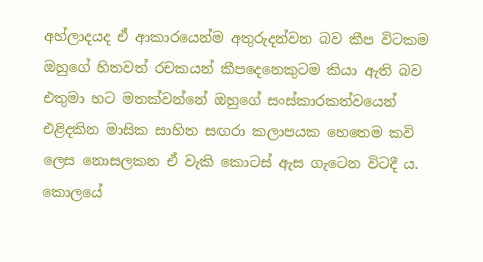අහ්ලාදයද ඒ ආකාරයෙන්ම අතුරුදන්වන බව කීප විටකම ඔහුගේ හිතවත් රචකයන් කීපදෙනෙකුටම කියා ඇති බව එතුමා හට මතක්වන්නේ ඔහුගේ සංස්කාරකත්වයෙන් එළිදකින මාසික සාහිත සඟරා කලාපයක හෙතෙම කවි ලෙස නොසලකන ඒ වැකි කොටස් ඇස ගැටෙන විටදී ය. කොලයේ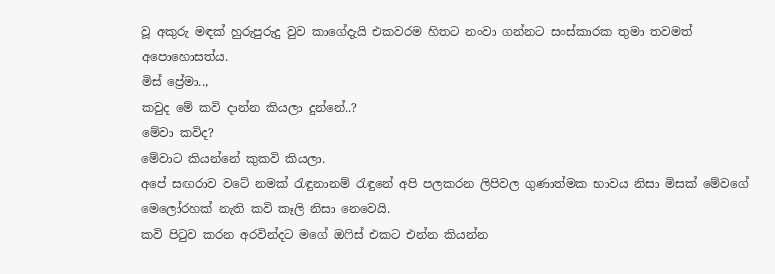වූ අකුරු මඳක් හුරුපුරුදු වුව කාගේදැයි එකවරම හිතට නංවා ගන්නට සංස්කාරක තුමා තවමත් අපොහොසත්ය.
මිස් ප්‍රේමා..,
කවුද මේ කවි දාන්න කියලා දුන්නේ..?
මේවා කවිද?
මේවාට කියන්නේ කුකවි කියලා.
අපේ සඟරාව වටේ නමක් රැඳුනානම් රැඳුනේ අපි පලකරන ලිපිවල ගුණාත්මක භාවය නිසා මිසක් මේවගේ මෙලෝරහක් නැති කවි කෑලි නිසා නෙවෙයි.
කවි පිටුව කරන අරවින්දට මගේ ඔෆිස් එකට එන්න කියන්න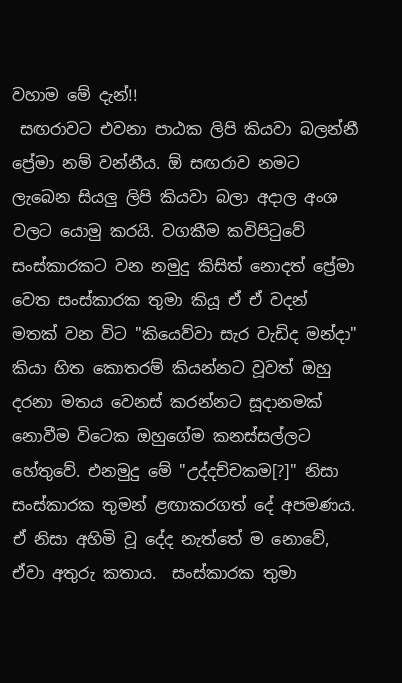වහාම මේ දැන්!!
 සඟරාවට එවනා පාඨක ලිපි කියවා බලන්නී ප්‍රේමා නම් වන්නීය. ඕ සඟරාව නමට ලැබෙන සියලු ලිපි කියවා බලා අදාල අංශ වලට යොමු කරයි. වගකීම කවිපිටුවේ සංස්කාරකට වන නමුදු කිසිත් නොදත් ප්‍රේමා වෙත සංස්කාරක තුමා කියූ ඒ ඒ වදන් මතක් වන විට "කියෙව්වා සැර වැඩිද මන්දා" කියා හිත කොතරම් කියන්නට වූවත් ඔහු දරනා මතය වෙනස් කරන්නට සූදානමක් නොවීම විටෙක ඔහුගේම කනස්සල්ලට හේතුවේ. එනමුදු මේ "උද්දච්චකම[?]" නිසා සංස්කාරක තුමන් ළඟාකරගත් දේ අපමණය. ඒ නිසා අහිමි වූ දේද නැත්තේ ම නොවේ, ඒවා අතුරු කතාය.  සංස්කාරක තුමා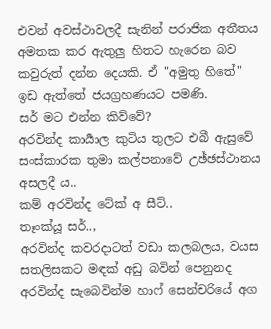එවන් අවස්ථාවලදී සැනින් පරාජික අතීතය අමතක කර ඇතුලු හිතට හැරෙන බව කවුරුත් දන්න දෙයකි. ඒ "අමුතු හිතේ" ඉඩ ඇත්තේ ජයග්‍රහණයට පමණි.
සර් මට එන්න කිව්වේ?
අරවින්ද කාර්‍යාල කුටිය තුලට එබී ඇසුවේ සංස්කාරක තුමා කල්පනාවේ උඡ්ඡස්ථානය අසලදී ය..
කම් අරවින්ද ටේක් අ සීට්..
තෑංක්යූ සර්..,
අරවින්ද කවරදාටත් වඩා කලබලය, වයස සතලිසකට මඳක් අඩු බවින් පෙනුනද අරවින්ද සැබෙවින්ම හාෆ් සෙන්චරියේ අග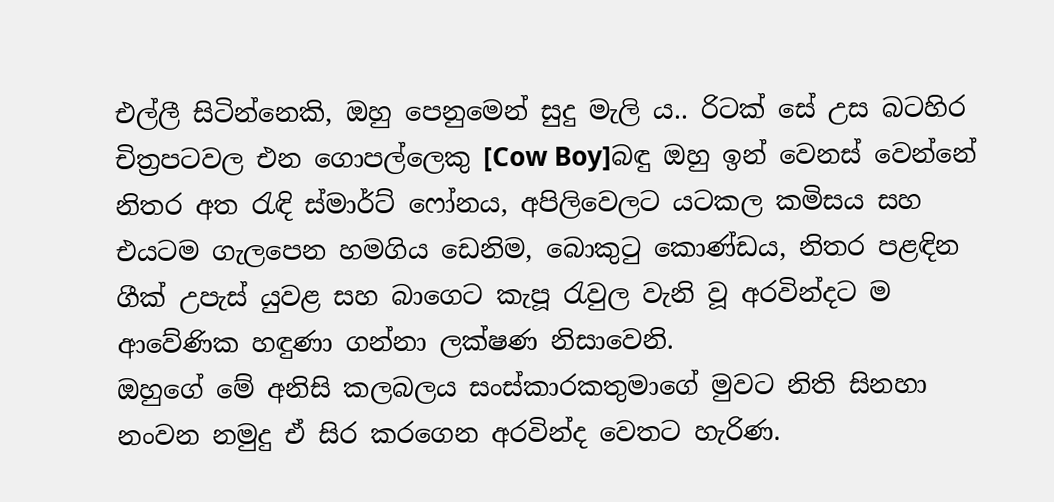එල්ලී සිටින්නෙකි, ඔහු පෙනුමෙන් සුදු මැලි ය.. රිටක් සේ උස බටහිර චිත්‍රපටවල එන ගොපල්ලෙකු [Cow Boy]බඳු ඔහු ඉන් වෙනස් වෙන්නේ නිතර අත රැඳි ස්මාර්ට් ෆෝනය, අපිලිවෙලට යටකල කමිසය සහ එයටම ගැලපෙන හමගිය ඩෙනිම, බොකුටු කොණ්ඩය, නිතර පළඳින ගීක් උපැස් යුවළ සහ බාගෙට කැපූ රැවුල වැනි වූ අරවින්දට ම ආවේණික හඳුණා ගන්නා ලක්ෂණ නිසාවෙනි.
ඔහුගේ මේ අනිසි කලබලය සංස්කාරකතුමාගේ මුවට නිති සිනහා නංවන නමුදු ඒ සිර කරගෙන අරවින්ද වෙතට හැරිණ.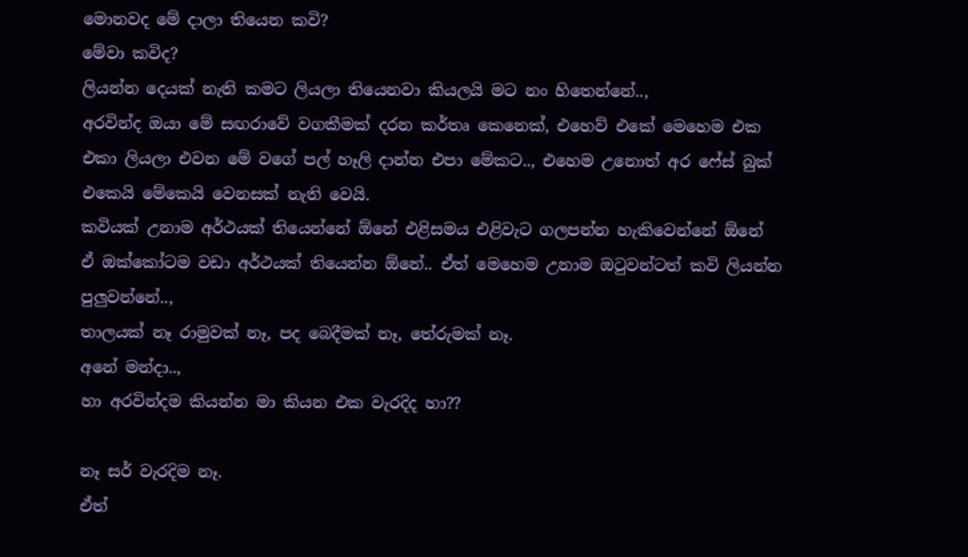මොනවද මේ දාලා තියෙන කවි?
මේවා කවිද?
ලියන්න දෙයක් නැති කමට ලියලා තියෙනවා කියලයි මට නං හිතෙන්නේ..,
අරවින්ද ඔයා මේ සඟරාවේ වගකීමක් දරන කර්තෘ කෙනෙක්, එහෙව් එකේ මෙහෙම එක එකා ලියලා එවන මේ වගේ පල් හෑලි දාන්න එපා මේකට.., එහෙම උනොත් අර ෆේස් බුක් එකෙයි මේකෙයි වෙනසක් නැති වෙයි.
කවියක් උනාම අර්ථයක් තියෙන්නේ ඕනේ එළිසමය එළිවැට ගලපන්න හැකිවෙන්නේ ඕනේ
ඒ ඔක්කෝටම වඩා අර්ථයක් තියෙන්න ඕනේ.. ඒත් මෙහෙම උනාම ඔටුවන්ටත් කවි ලියන්න පුලුවන්නේ..,
තාලයක් නෑ රාමුවක් නෑ, පද බෙදීමක් නෑ, තේරුමක් නෑ.
අනේ මන්දා..,
හා අරවින්දම කියන්න මා කියන එක වැරදිද හා??

නෑ සර් වැරදිම නෑ.
ඒත්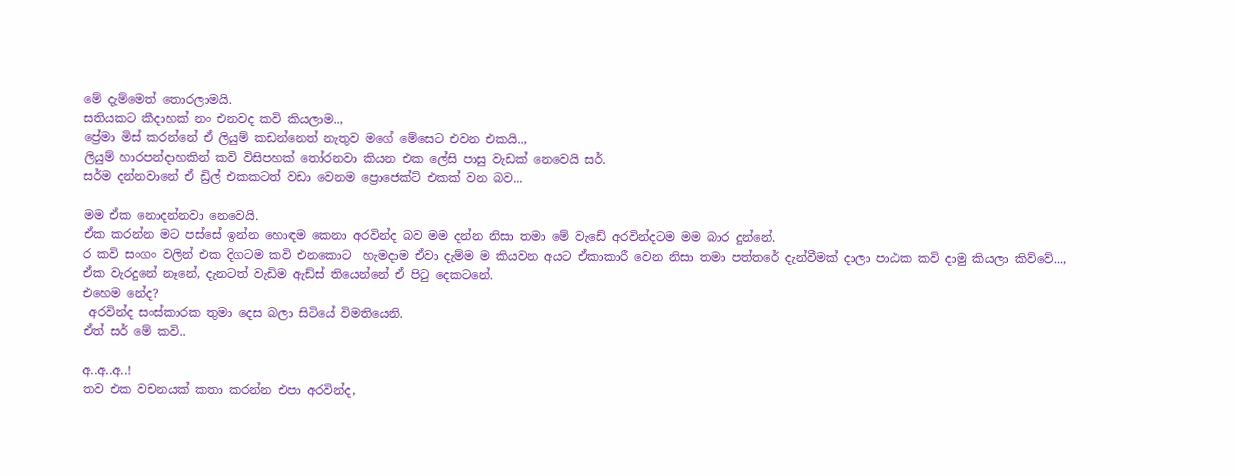මේ දැම්මෙත් තොරලාමයි.
සතියකට කීදාහක් නං එනවද කවි කියලාම..,
ප්‍රේමා මිස් කරන්නේ ඒ ලියුම් කඩන්නෙත් නැතුව මගේ මේසෙට එවන එකයි..,
ලියුම් හාරපන්දාහකින් කවි විසිපහක් තෝරනවා කියන එක ලේසි පාසු වැඩක් නෙවෙයි සර්.
සර්ම දන්නවානේ ඒ ඩ්‍රිල් එකකටත් වඩා වෙනම ප්‍රොජෙක්ට් එකක් වන බව...

මම ඒක නොදන්නවා නෙවෙයි.
ඒක කරන්න මට පස්සේ ඉන්න හොඳම කෙනා අරවින්ද බව මම දන්න නිසා තමා මේ වැඩේ අරවින්දටම මම බාර දුන්නේ.
ර කවි සංගං වලින් එක දිගටම කවි එනකොට  හැමදාම ඒවා දැම්ම ම කියවන අයට ඒකාකාරී වෙන නිසා තමා පත්තරේ දැන්වීමක් දාලා පාඨක කවි දාමු කියලා කිව්වේ...,
ඒක වැරදුනේ නෑනේ, දැනටත් වැඩිම ඇඩ්ස් තියෙන්නේ ඒ පිටු දෙකටනේ.
එහෙම නේද?
 අරවින්ද සංස්කාරක තුමා දෙස බලා සිටියේ විමතියෙනි.
ඒත් සර් මේ කවි..

අ..අ..අ..!
තව එක වචනයක් කතා කරන්න එපා අරවින්ද,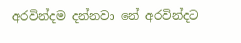අරවින්දම දන්නවා නේ අරවින්දට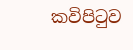කවිපිටුව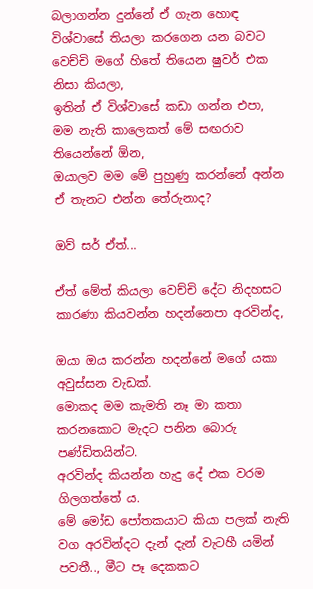බලාගන්න දුන්නේ ඒ ගැන හොඳ විශ්වාසේ තියලා කරගෙන යන බවට වෙච්චි මගේ හිතේ තියෙන ෂුවර් එක නිසා කියලා,
ඉතින් ඒ විශ්වාසේ කඩා ගන්න එපා,
මම නැති කාලෙකත් මේ සඟරාව තියෙන්නේ ඕන,
ඔයාලව මම මේ පුහුණු කරන්නේ අන්න ඒ තැනට එන්න තේරුනාද?

ඔව් සර් ඒත්...

ඒත් මේත් කියලා වෙච්චි දේට නිදහසට කාරණා කියවන්න හදන්නෙපා අරවින්ද,

ඔයා ඔය කරන්න හදන්නේ මගේ යකා අවුස්සන වැඩක්.
මොකද මම කැමති නෑ මා කතා කරනකොට මැදට පනින බොරු පණ්ඩිතයින්ට.
අරවින්ද කියන්න හැදු දේ එක වරම ගිලගත්තේ ය.
මේ මෝඩ පෝතකයාට කියා පලක් නැති වග අරවින්දට දැන් දැන් වැටහී යමින් පවතී.., මීට පෑ දෙකකට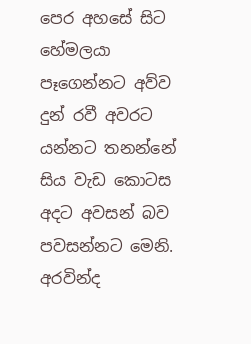පෙර අහසේ සිට හේමලයා පෑගෙන්නට අව්ව දුන් රවී අවරට යන්නට තනන්නේ සිය වැඩ කොටස අදට අවසන් බව පවසන්නට මෙනි. අරවින්ද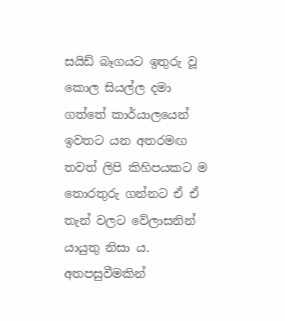සයිඩ් බෑගයට ඉතුරු වූ කොල සියල්ල දමා ගත්තේ කාර්යාලයෙන් ඉවතට යන අතරමඟ තවත් ලිපි කිහිපයකට ම තොරතුරු ගන්නට ඒ ඒ තැන් වලට වේලාසනින් යායුතු නිසා ය.
අතපසුවීමකින්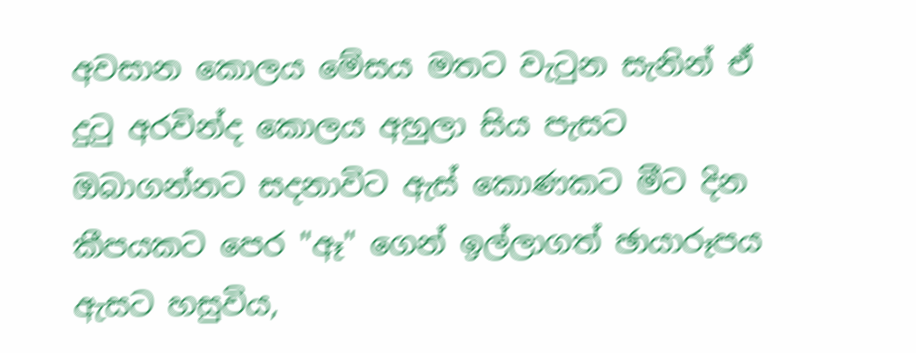අවසාන කොලය මේසය මතට වැටුන සැනින් ඒ දුටු අරවින්ද කොලය අහුලා සිය පැසට ඔබාගන්නට සදනාවිට ඇස් කොණකට මීට දින කීපයකට පෙර "ඈ" ගෙන් ඉල්ලාගත් ඡායාරූපය ඇසට හසුවිය,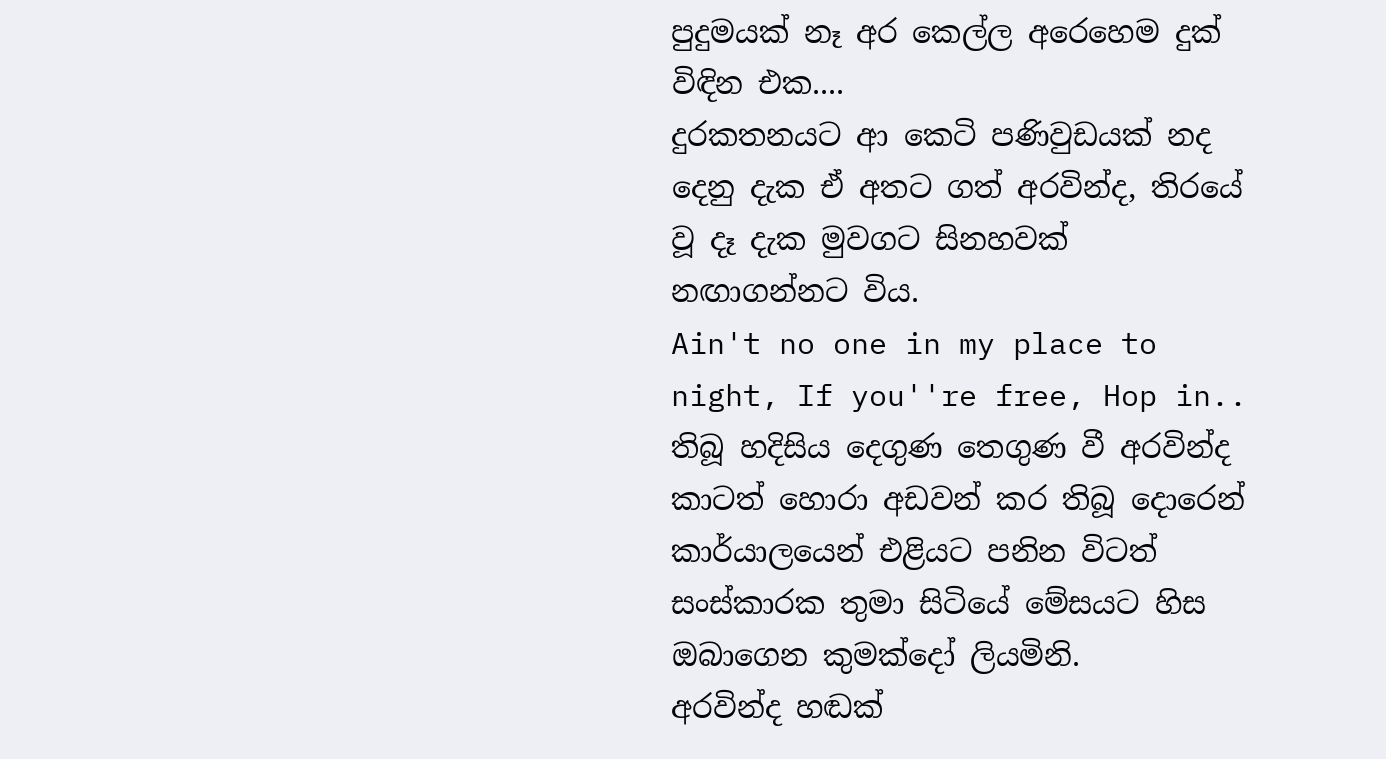පුදුමයක් නෑ අර කෙල්ල අරෙහෙම දුක් විඳින එක....
දුරකතනයට ආ කෙටි පණිවුඩයක් නද දෙනු දැක ඒ අතට ගත් අරවින්ද, තිරයේ වූ දෑ දැක මුවගට සිනහවක් නඟාගන්නට විය.
Ain't no one in my place to night, If you''re free, Hop in..
තිබූ හදිසිය දෙගුණ තෙගුණ වී අරවින්ද කාටත් හොරා අඩවන් කර තිබූ දොරෙන් කාර්යාලයෙන් එළියට පනින විටත් සංස්කාරක තුමා සිටියේ මේසයට හිස ඔබාගෙන කුමක්දෝ ලියමිනි.
අරවින්ද හඬක්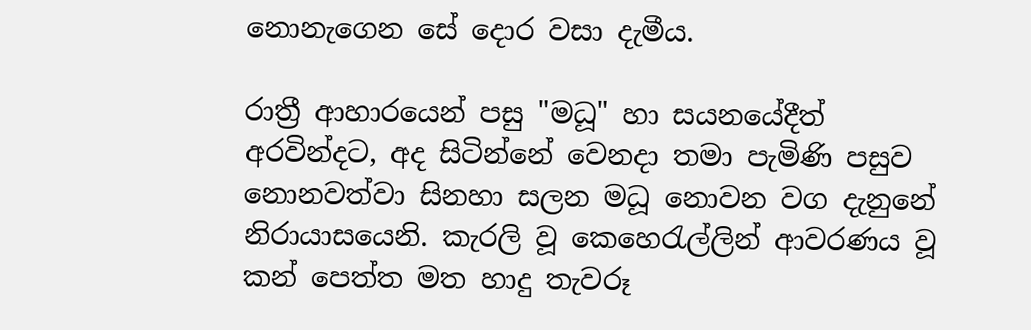නොනැගෙන සේ දොර වසා දැමීය.

රාත්‍රී ආහාරයෙන් පසු "මධූ" හා සයනයේදීත් අරවින්දට, අද සිටින්නේ වෙනදා තමා පැමිණි පසුව නොනවත්වා සිනහා සලන මධූ නොවන වග දැනුනේ නිරායාසයෙනි. කැරලි වූ කෙහෙරැල්ලින් ආවරණය වූ කන් පෙත්ත මත හාදු තැවරූ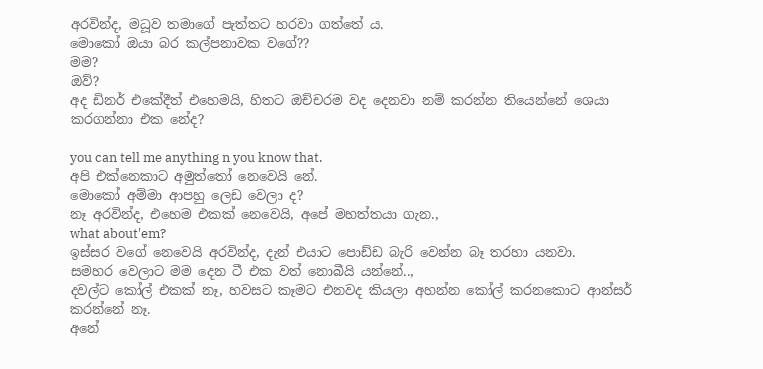අරවින්ද, මධූව තමාගේ පැත්තට හරවා ගත්තේ ය.
මොකෝ ඔයා බර කල්පනාවක වගේ??
මම?
ඔව්?
අද ඩිනර් එකේදීත් එහෙමයි, හිතට ඔච්චරම වද දෙනවා නම් කරන්න තියෙන්නේ ශෙයා කරගන්නා එක නේද?

you can tell me anything n you know that.
අපි එක්නෙකාට අමුත්තෝ නෙවෙයි නේ.
මොකෝ අම්මා ආපහු ලෙඩ වෙලා ද?
නෑ අරවින්ද, එහෙම එකක් නෙවෙයි, අපේ මහත්තයා ගැන.,
what about'em?
ඉස්සර වගේ නෙවෙයි අරවින්ද, දැන් එයාට පොඩ්ඩ බැරි වෙන්න බෑ තරහා යනවා.
සමහර වෙලාට මම දෙන ටී එක වත් නොබීයි යන්නේ..,
දවල්ට කෝල් එකක් නෑ, හවසට කෑමට එනවද කියලා අහන්න කෝල් කරනකොට ආන්සර් කරන්නේ නෑ.
අනේ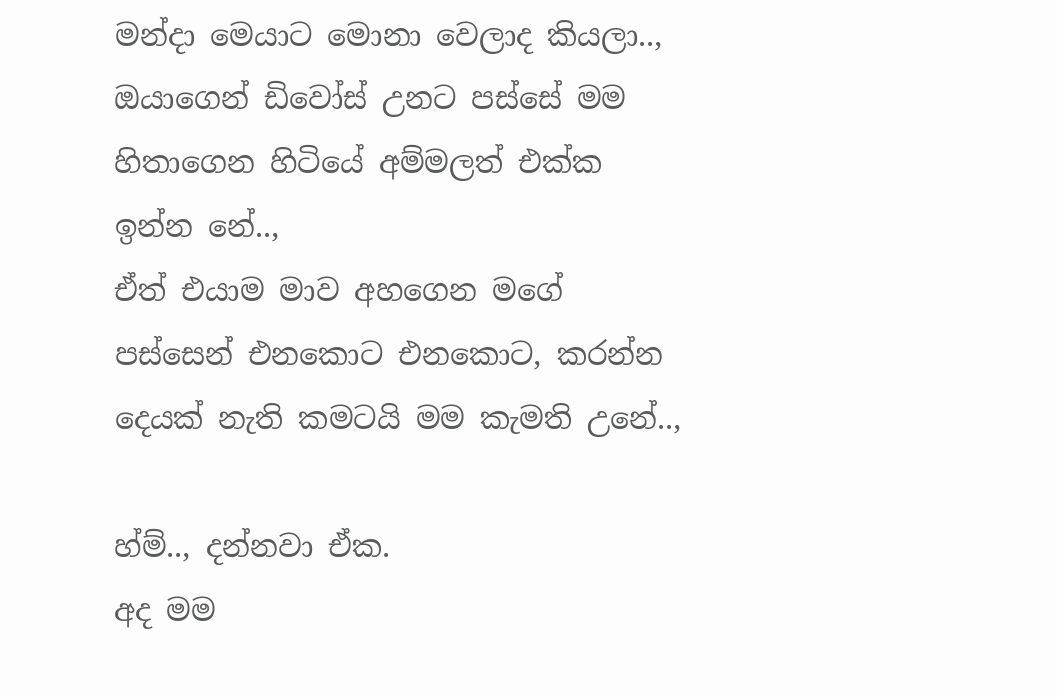මන්දා මෙයාට මොනා වෙලාද කියලා..,
ඔයාගෙන් ඩිවෝස් උනට පස්සේ මම හිතාගෙන හිටියේ අම්මලත් එක්ක ඉන්න නේ..,
ඒත් එයාම මාව අහගෙන මගේ පස්සෙන් එනකොට එනකොට, කරන්න දෙයක් නැති කමටයි මම කැමති උනේ..,

හ්ම්.., දන්නවා ඒක.
අද මම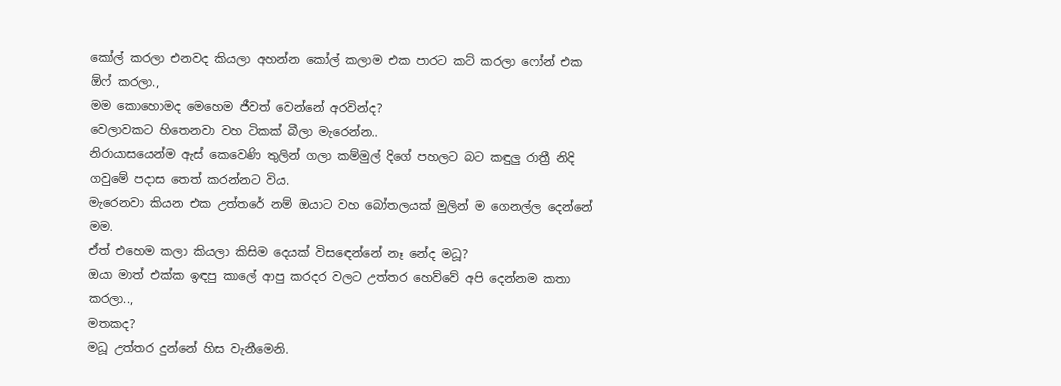කෝල් කරලා එනවද කියලා අහන්න කෝල් කලාම එක පාරට කට් කරලා ෆෝන් එක ඕෆ් කරලා.,
මම කොහොමද මෙහෙම ජීවත් වෙන්නේ අරවින්ද?
වෙලාවකට හිතෙනවා වහ ටිකක් බීලා මැරෙන්න..
නිරායාසයෙන්ම ඇස් කෙවෙණි තුලින් ගලා කම්මුල් දිගේ පහලට බට කඳුලු රාත්‍රී නිදි ගවුමේ පදාස තෙත් කරන්නට විය.
මැරෙනවා කියන එක උත්තරේ නම් ඔයාට වහ බෝතලයක් මුලින් ම ගෙනල්ල දෙන්නේ මම.
ඒත් එහෙම කලා කියලා කිසිම දෙයක් විසඳෙන්නේ නෑ නේද මධූ?
ඔයා මාත් එක්ක ඉඳපු කාලේ ආපු කරදර වලට උත්තර හෙව්වේ අපි දෙන්නම කතා කරලා..,
මතකද?
මධූ උත්තර දුන්නේ හිස වැනීමෙනි.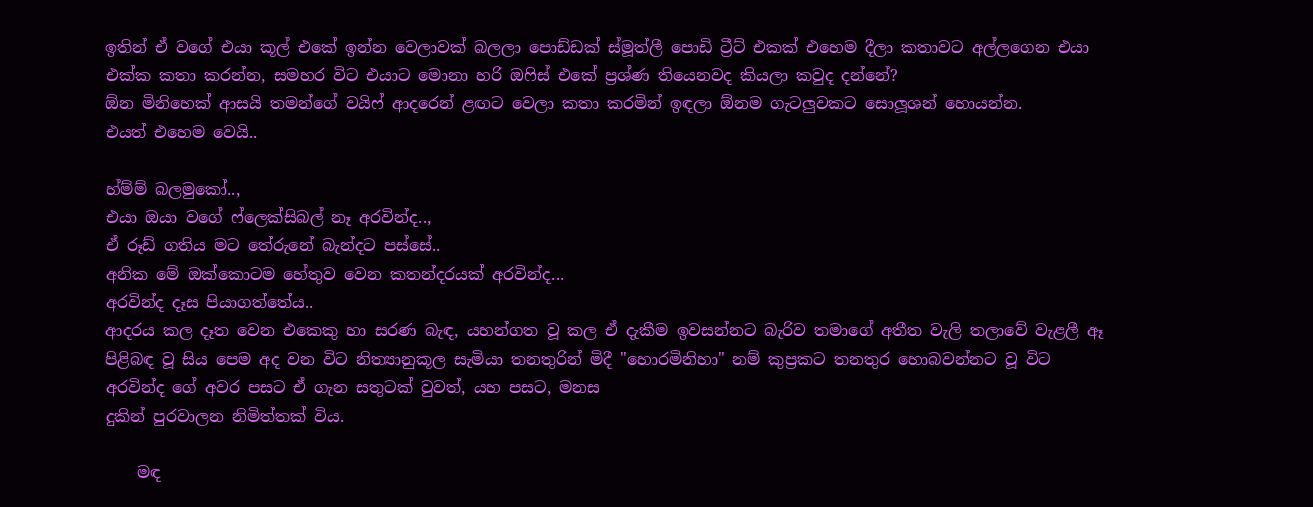ඉතින් ඒ වගේ එයා කූල් එකේ ඉන්න වෙලාවක් බලලා පොඩ්ඩක් ස්මූත්ලී පොඩි ට්‍රීට් එකක් එහෙම දීලා කතාවට අල්ලගෙන එයා එක්ක කතා කරන්න, සමහර විට එයාට මොනා හරි ඔෆිස් එකේ ප්‍රශ්ණ තියෙනවද කියලා කවුද දන්නේ?
ඕන මිනිහෙක් ආසයි තමන්ගේ වයිෆ් ආදරෙන් ළඟට වෙලා කතා කරමින් ඉඳලා ඕනම ගැටලුවකට සොලූශන් හොයන්න.
එයත් එහෙම වෙයි..

හ්ම්ම් බලමුකෝ..,
එයා ඔයා වගේ ෆ්ලෙක්සිබල් නෑ අරවින්ද..,
ඒ රූඩ් ගතිය මට තේරුනේ බැන්දට පස්සේ..
අනික මේ ඔක්කොටම හේතුව වෙන කතන්දරයක් අරවින්ද...
අරවින්ද දෑස පියාගත්තේය..
ආදරය කල දෑත වෙන එකෙකු හා සරණ බැඳ, යහන්ගත වූ කල ඒ දැකීම ඉවසන්නට බැරිව තමාගේ අතීත වැලි තලාවේ වැළලී ඈ පිළිබඳ වූ සිය පෙම අද වන විට නිත්‍යානුකූල සැමියා තනතුරින් මිදී "හොරමිනිහා" නම් කුප්‍රකට තනතුර හොබවන්නට වූ විට අරවින්ද ගේ අවර පසට ඒ ගැන සතුටක් වුවත්, යහ පසට, මනස
දුකින් පුරවාලන නිමිත්තක් විය.

    මඳ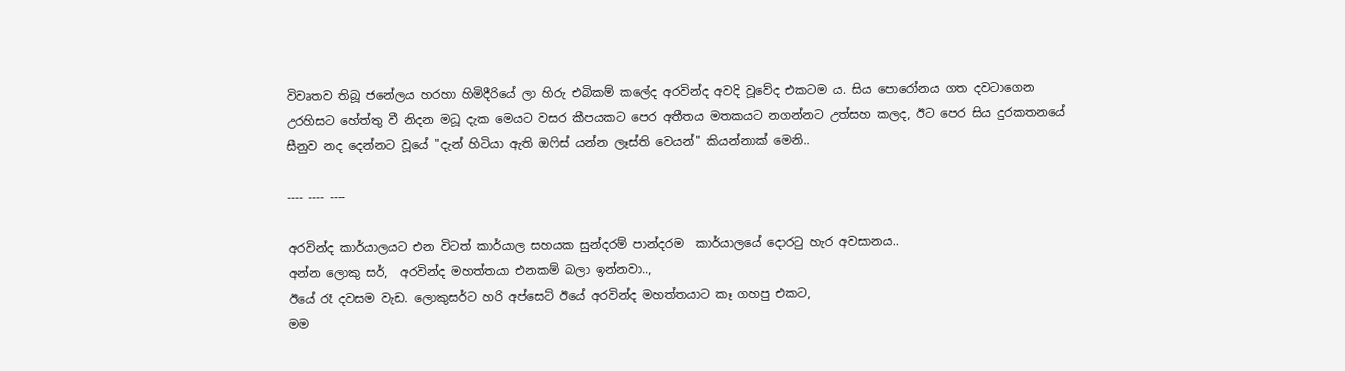විවෘතව තිබූ ජනේලය හරහා හිමිදීරියේ ලා හිරු එබිකම් කලේද අරවින්ද අවදි වූවේද එකටම ය. සිය පොරෝනය ගත දවටාගෙන උරහිසට හේත්තු වී නිදන මධූ දැක මෙයට වසර කීපයකට පෙර අතීතය මතකයට නගන්නට උත්සහ කලද, ඊට පෙර සිය දුරකතනයේ සීනුව නද දෙන්නට වූයේ "දැන් හිටියා ඇති ඔෆිස් යන්න ලෑස්ති වෙයන්" කියන්නාක් මෙනි..

---- ---- ----

අරවින්ද කාර්යාලයට එන විටත් කාර්යාල සහයක සුන්දරම් පාන්දරම  කාර්යාලයේ දොරටු හැර අවසානය..
අන්න ලොකු සර්,  අරවින්ද මහත්තයා එනකම් බලා ඉන්නවා..,
ඊයේ රෑ දවසම වැඩ. ලොකුසර්ට හරි අප්සෙට් ඊයේ අරවින්ද මහත්තයාට කෑ ගහපු එකට,
මම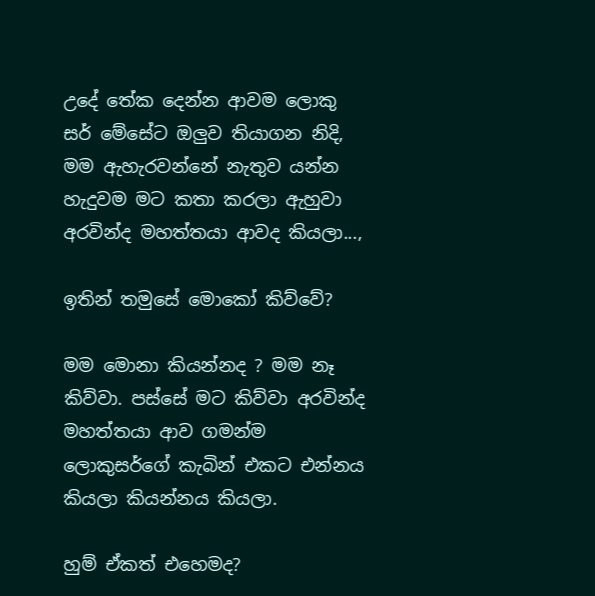උදේ තේක දෙන්න ආවම ලොකු සර් මේසේට ඔලුව තියාගන නිදි,
මම ඇහැරවන්නේ නැතුව යන්න හැදුවම මට කතා කරලා ඇහුවා අරවින්ද මහත්තයා ආවද කියලා...,

ඉතින් තමුසේ මොකෝ කිව්වේ?

මම මොනා කියන්නද ? මම නෑ කිව්වා. පස්සේ මට කිව්වා අරවින්ද මහත්තයා ආව ගමන්ම ලොකුසර්ගේ කැබින් එකට එන්නය කියලා කියන්නය කියලා.

හුම් ඒකත් එහෙමද?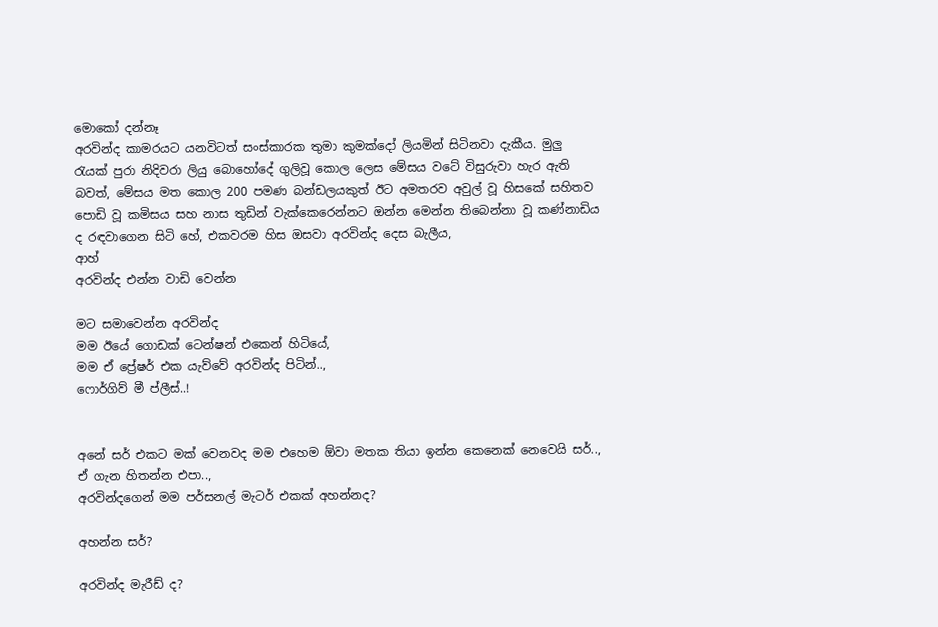මොකෝ දන්නෑ
අරවින්ද කාමරයට යනවිටත් සංස්කාරක තුමා කුමක්දෝ ලියමින් සිටිනවා දැකීය. මුලු රැයක් පුරා නිදිවරා ලියු බොහෝදේ ගුලිවූ කොල ලෙස මේසය වටේ විසුරුවා හැර ඇති බවත්, මේසය මත කොල 200 පමණ බන්ඩලයකුත් ඊට අමතරව අවුල් වූ හිසකේ සහිතව පොඩි වූ කමිසය සහ නාස තුඩින් වැක්කෙරෙන්නට ඔන්න මෙන්න තිබෙන්නා වූ කණ්නාඩිය ද රඳවාගෙන සිටි හේ, එකවරම හිස ඔසවා අරවින්ද දෙස බැලීය,
ආහ්
අරවින්ද එන්න වාඩි වෙන්න

මට සමාවෙන්න අරවින්ද
මම ඊයේ ගොඩක් ටෙන්ෂන් එකෙන් හිටියේ,
මම ඒ ප්‍රේෂර් එක යැව්වේ අරවින්ද පිටින්..,
ෆොර්ගිව් මී ප්ලීස්..!


අනේ සර් එකට මක් වෙනවද මම එහෙම ඕවා මතක තියා ඉන්න කෙනෙක් නෙවෙයි සර්..,
ඒ ගැන හිතන්න එපා..,
අරවින්දගෙන් මම පර්සනල් මැටර් එකක් අහන්නද?

අහන්න සර්?

අරවින්ද මැරීඩ් ද?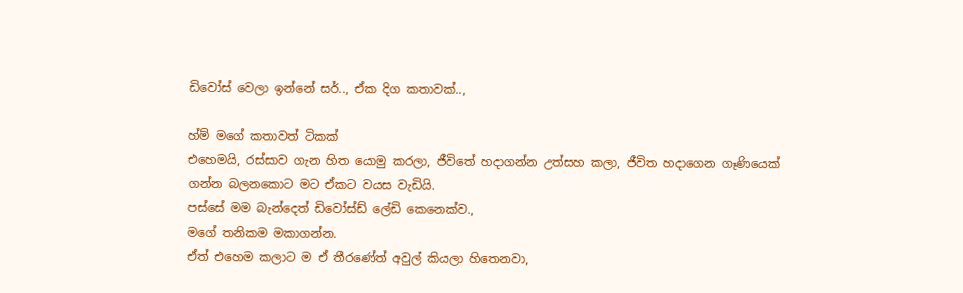ඩිවෝස් වෙලා ඉන්නේ සර්.., ඒක දිග කතාවක්..,

හ්ම් මගේ කතාවත් ටිකක්
එහෙමයි, රස්සාව ගැන හිත යොමු කරලා, ජීවිතේ හදාගන්න උත්සහ කලා, ජීවිත හදාගෙන ගෑණියෙක් ගන්න බලනකොට මට ඒකට වයස වැඩියි.
පස්සේ මම බැන්දෙත් ඩිවෝස්ඩ් ලේඩි කෙනෙක්ව.,
මගේ තනිකම මකාගන්න.
ඒත් එහෙම කලාට ම ඒ තීරණේත් අවුල් කියලා හිතෙනවා,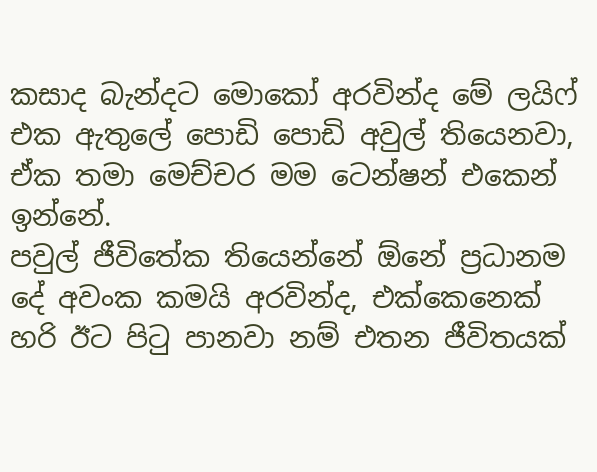කසාද බැන්දට මොකෝ අරවින්ද මේ ලයිෆ් එක ඇතුලේ පොඩි පොඩි අවුල් තියෙනවා,
ඒක තමා මෙච්චර මම ටෙන්ෂන් එකෙන් ඉන්නේ.
පවුල් ජීවිතේක තියෙන්නේ ඕනේ ප්‍රධානම දේ අවංක කමයි අරවින්ද, එක්කෙනෙක් හරි ඊට පිටු පානවා නම් එතන ජීවිතයක්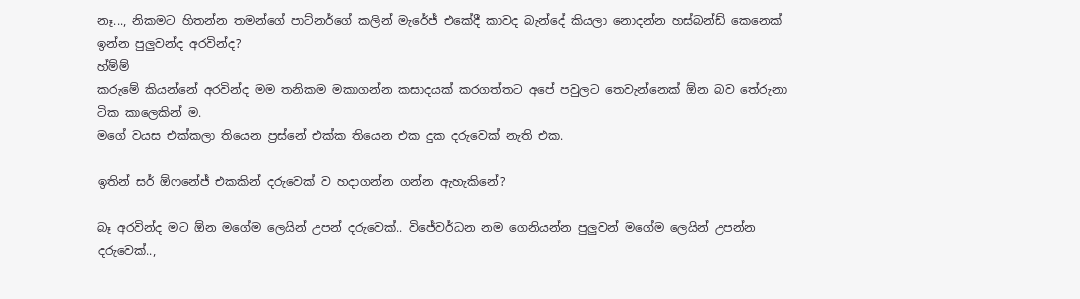නෑ..., නිකමට හිතන්න තමන්ගේ පාට්නර්ගේ කලින් මැරේජ් එකේදී කාවද බැන්දේ කියලා නොදන්න හස්බන්ඩ් කෙනෙක් ඉන්න පුලුවන්ද අරවින්ද?
හ්ම්ම්
කරුමේ කියන්නේ අරවින්ද මම තනිකම මකාගන්න කසාදයක් කරගත්තට අපේ පවුලට තෙවැන්නෙක් ඕන බව තේරුනා ටික කාලෙකින් ම.
මගේ වයස එක්කලා තියෙන ප්‍රස්නේ එක්ක තියෙන එක දුක දරුවෙක් නැති එක.

ඉතින් සර් ඕෆනේජ් එකකින් දරුවෙක් ව හදාගන්න ගන්න ඇහැකිනේ?

බෑ අරවින්ද මට ඕන මගේම ලෙයින් උපන් දරුවෙක්.. විජේවර්ධන නම ගෙනියන්න පුලුවන් මගේම ලෙයින් උපන්න දරුවෙක්..,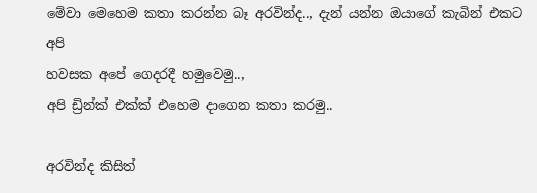මේවා මෙහෙම කතා කරන්න බෑ අරවින්ද.., දැන් යන්න ඔයාගේ කැබින් එකට අපි
හවසක අපේ ගෙදරදී හමුවෙමු..,
අපි ඩ්‍රින්ක් එක්ක් එහෙම දාගෙන කතා කරමු..

අරවින්ද කිසිත්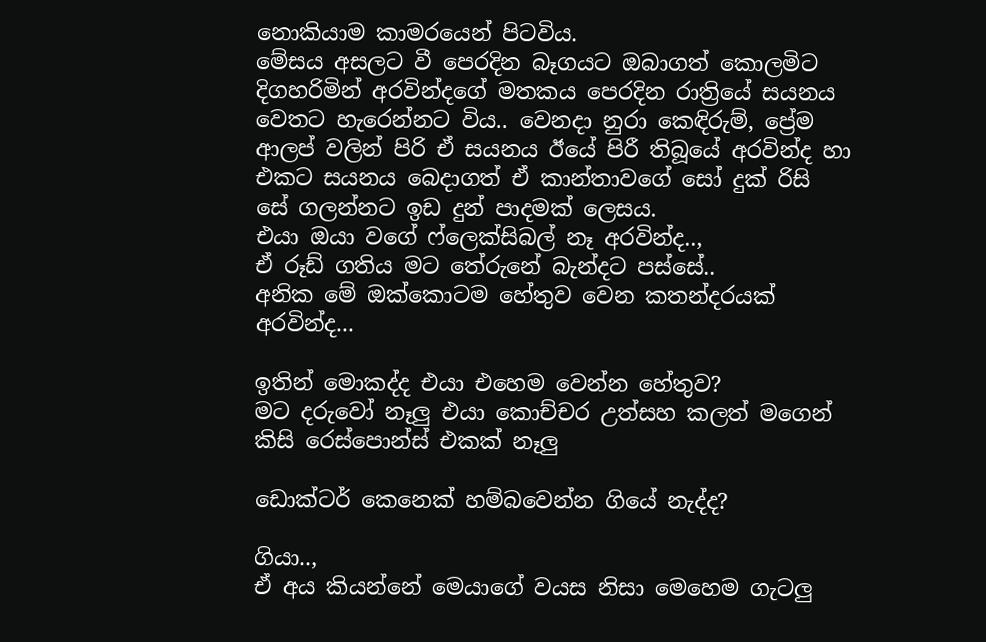නොකියාම කාමරයෙන් පිටවිය.
මේසය අසලට වී පෙරදින බෑගයට ඔබාගත් කොලමිට දිගහරිමින් අරවින්දගේ මතකය පෙරදින රාත්‍රියේ සයනය වෙතට හැරෙන්නට විය.. වෙනදා නුරා කෙඳිරුම්, ප්‍රේම ආලප් වලින් පිරි ඒ සයනය ඊයේ පිරී තිබූයේ අරවින්ද හා එකට සයනය බෙදාගත් ඒ කාන්තාවගේ සෝ දුක් රිසි සේ ගලන්නට ඉඩ දුන් පාදමක් ලෙසය.
එයා ඔයා වගේ ෆ්ලෙක්සිබල් නෑ අරවින්ද..,
ඒ රූඩ් ගතිය මට තේරුනේ බැන්දට පස්සේ..
අනික මේ ඔක්කොටම හේතුව වෙන කතන්දරයක් අරවින්ද...

ඉතින් මොකද්ද එයා එහෙම වෙන්න හේතුව?
මට දරුවෝ නෑලු එයා කොච්චර උත්සහ කලත් මගෙන් කිසි රෙස්පොන්ස් එකක් නෑලු

ඩොක්ටර් කෙනෙක් හම්බවෙන්න ගියේ නැද්ද?

ගියා..,
ඒ අය කියන්නේ මෙයාගේ වයස නිසා මෙහෙම ගැටලු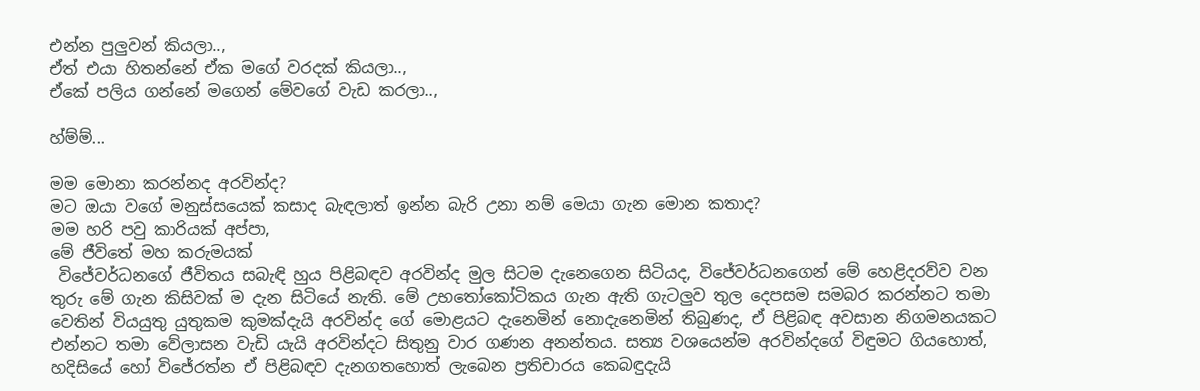එන්න පුලුවන් කියලා..,
ඒත් එයා හිතන්නේ ඒක මගේ වරදක් කියලා..,
ඒකේ පලිය ගන්නේ මගෙන් මේවගේ වැඩ කරලා..,

හ්ම්ම්...

මම මොනා කරන්නද අරවින්ද?
මට ඔයා වගේ මනුස්සයෙක් කසාද බැඳලාත් ඉන්න බැරි උනා නම් මෙයා ගැන මොන කතාද?
මම හරි පවු කාරියක් අප්පා,
මේ ජීවිතේ මහ කරුමයක්
 විජේවර්ධනගේ ජීවිතය සබැඳි හුය පිළිබඳව අරවින්ද මුල සිටම දැනෙගෙන සිටියද, විජේවර්ධනගෙන් මේ හෙළිදරව්ව වන තුරු මේ ගැන කිසිවක් ම දැන සිටියේ නැති. මේ උභතෝකෝටිකය ගැන ඇති ගැටලුව තුල දෙපසම සමබර කරන්නට තමා වෙතින් වියයුතු යුතුකම කුමක්දැයි අරවින්ද ගේ මොළයට දැනෙමින් නොදැනෙමින් තිබුණද, ඒ පිළිබඳ අවසාන නිගමනයකට එන්නට තමා වේලාසන වැඩි යැයි අරවින්දට සිතුනු වාර ගණන අනන්තය. සත්‍ය වශයෙන්ම අරවින්දගේ විඳුමට ගියහොත්, හදිසියේ හෝ විජේරත්න ඒ පිළිබඳව දැනගතහොත් ලැබෙන ප්‍රතිචාරය කෙබඳුදැයි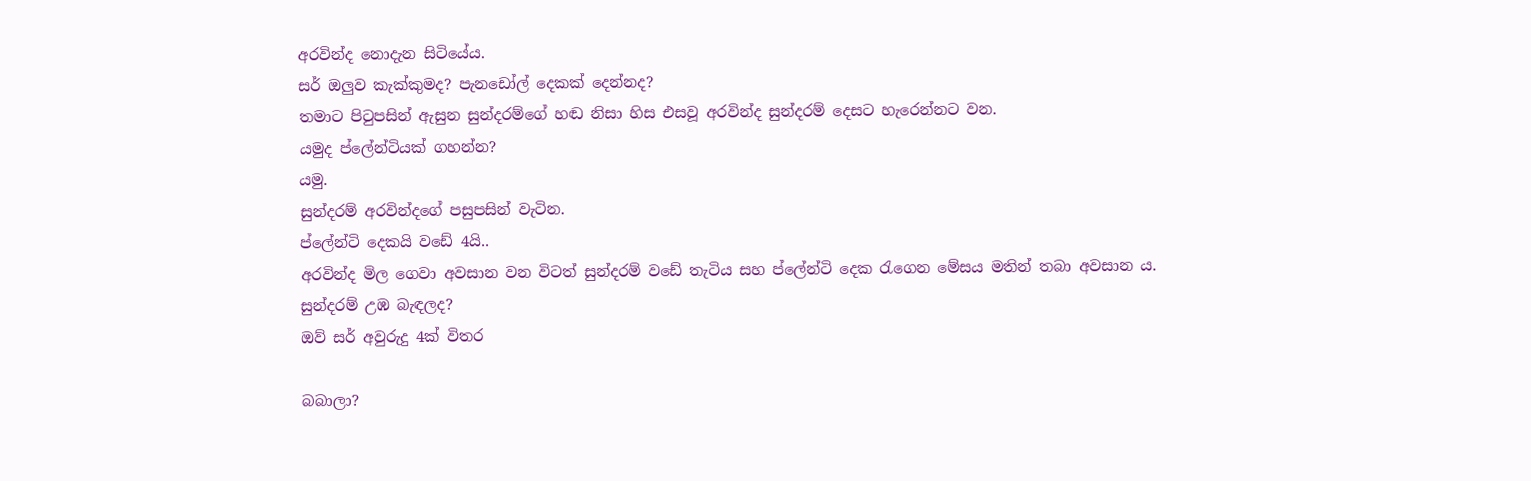අරවින්ද නොදැන සිටියේය.
සර් ඔලුව කැක්කුමද? පැනඩෝල් දෙකක් දෙන්නද?
තමාට පිටුපසින් ඇසුන සුන්දරම්ගේ හඬ නිසා හිස එසවූ අරවින්ද සුන්දරම් දෙසට හැරෙන්නට වන.
යමුද ප්ලේන්ටියක් ගහන්න?
යමු.
සුන්දරම් අරවින්දගේ පසුපසින් වැටින.
ප්ලේන්ටි දෙකයි වඩේ 4යි..
අරවින්ද මිල ගෙවා අවසාන වන විටත් සුන්දරම් වඩේ තැටිය සහ ප්ලේන්ටි දෙක රැගෙන මේසය මතින් තබා අවසාන ය.
සුන්දරම් උඹ බැඳලද?
ඔව් සර් අවුරුදු 4ක් විතර

බබාලා?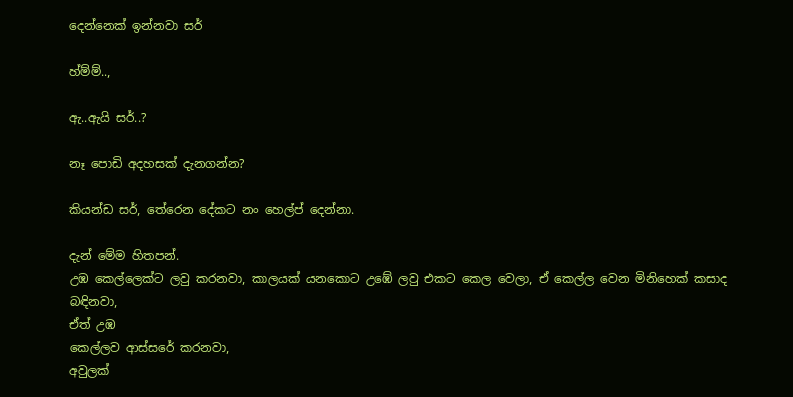දෙන්නෙක් ඉන්නවා සර්

හ්ම්ම්..,

ඇ..ඇයි සර්..?

නෑ පොඩි අදහසක් දැනගන්න?

කියන්ඩ සර්, තේරෙන දේකට නං හෙල්ප් දෙන්නා.

දැන් මේම හිතපන්.
උඹ කෙල්ලෙක්ට ලවු කරනවා, කාලයක් යනකොට උඹේ ලවු එකට කෙල වෙලා, ඒ කෙල්ල වෙන මිනිහෙක් කසාද
බඳිනවා,
ඒත් උඹ
කෙල්ලව ආස්සරේ කරනවා,
අවුලක්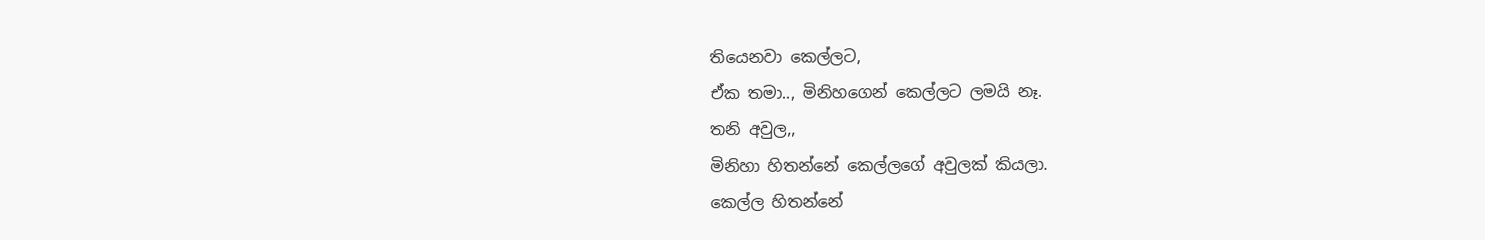තියෙනවා කෙල්ලට,
ඒක තමා.., මිනිහගෙන් කෙල්ලට ලමයි නෑ.
තනි අවුල,,
මිනිහා හිතන්නේ කෙල්ලගේ අවුලක් කියලා.
කෙල්ල හිතන්නේ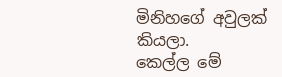මිනිහගේ අවුලක් කියලා.
කෙල්ල මේ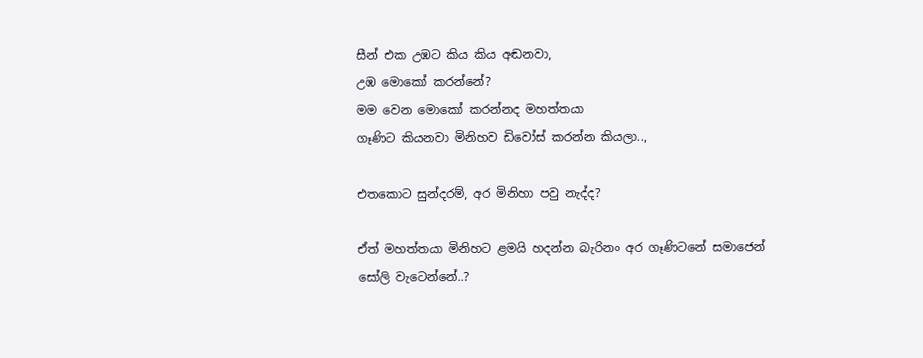සීන් එක උඹට කිය කිය අඬනවා,
උඹ මොකෝ කරන්නේ?
මම වෙන මොකෝ කරන්නද මහත්තයා
ගෑණිට කියනවා මිනිහව ඩිවෝස් කරන්න කියලා..,

එතකොට සුන්දරම්, අර මිනිහා පවු නැද්ද?

ඒත් මහත්තයා මිනිහට ළමයි හදන්න බැරිනං අර ගෑණිටනේ සමාජෙන් සෝලි වැටෙන්නේ..?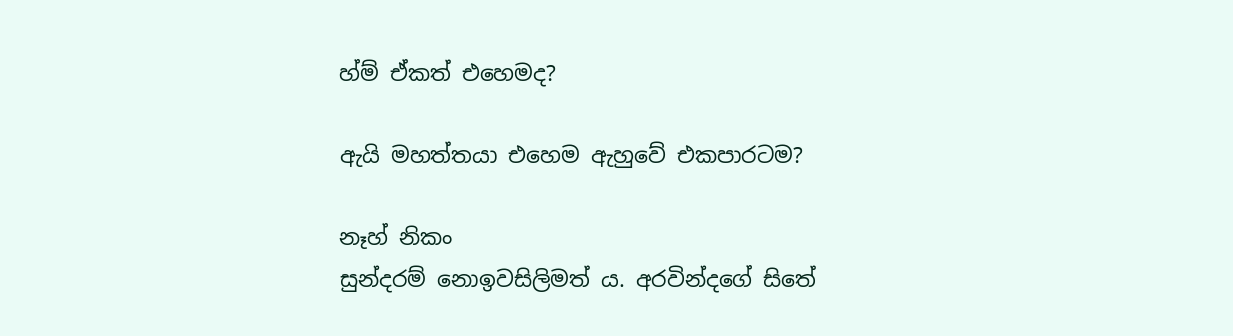හ්ම් ඒකත් එහෙමද?

ඇයි මහත්තයා එහෙම ඇහුවේ එකපාරටම?

නෑහ් නිකං
සුන්දරම් නොඉවසිලිමත් ය. අරවින්දගේ සිතේ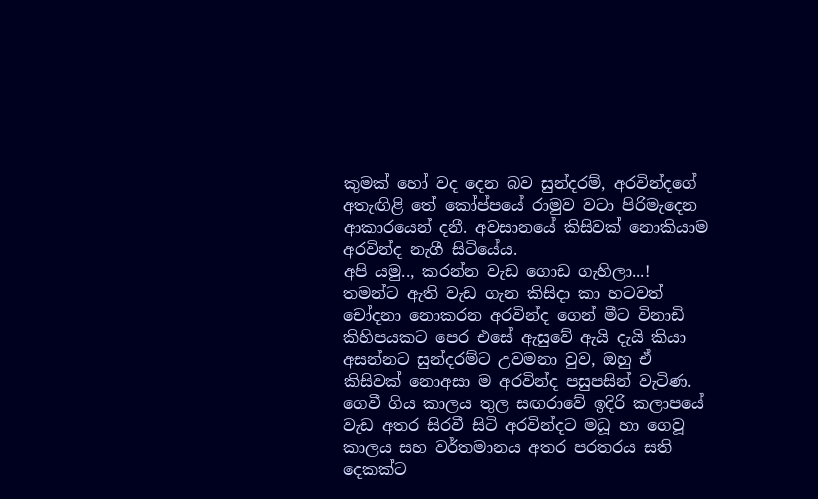කුමක් හෝ වද දෙන බව සුන්දරම්, අරවින්දගේ අතැඟිළි තේ කෝප්පයේ රාමුව වටා පිරිමැදෙන ආකාරයෙන් දනී. අවසානයේ කිසිවක් නොකියාම අරවින්ද නැගී සිටියේය.
අපි යමු.., කරන්න වැඩ ගොඩ ගැහිලා...!
තමන්ට ඇති වැඩ ගැන කිසිදා කා හටවත් චෝදනා නොකරන අරවින්ද ගෙන් මීට විනාඩි කිහිපයකට පෙර එසේ ඇසුවේ ඇයි දැයි කියා අසන්නට සුන්දරම්ට උවමනා වුව, ඔහු ඒ කිසිවක් නොඅසා ම අරවින්ද පසුපසින් වැටිණ.
ගෙවී ගිය කාලය තුල සඟරාවේ ඉදිරි කලාපයේ වැඩ අතර සිරවී සිටි අරවින්දට මධූ හා ගෙවූ කාලය සහ වර්තමානය අතර පරතරය සති දෙකක්ට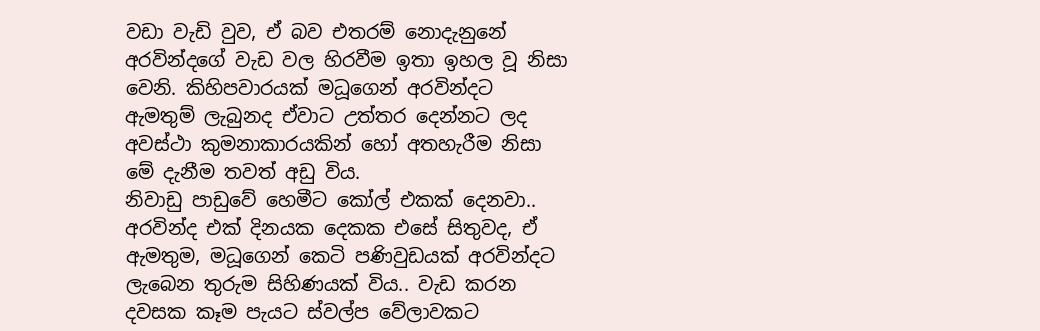වඩා වැඩි වුව, ඒ බව එතරම් නොදැනුනේ අරවින්දගේ වැඩ වල හිරවීම ඉතා ඉහල වූ නිසා වෙනි. කිහිපවාරයක් මධූගෙන් අරවින්දට ඇමතුම් ලැබුනද ඒවාට උත්තර දෙන්නට ලද අවස්ථා කුමනාකාරයකින් හෝ අතහැරීම නිසා මේ දැනීම තවත් අඩු විය.
නිවාඩු පාඩුවේ හෙමීට කෝල් එකක් දෙනවා..
අරවින්ද එක් දිනයක දෙකක එසේ සිතුවද, ඒ ඇමතුම, මධූගෙන් කෙටි පණිවුඩයක් අරවින්දට ලැබෙන තුරුම සිහිණයක් විය.. වැඩ කරන දවසක කෑම පැයට ස්වල්ප වේලාවකට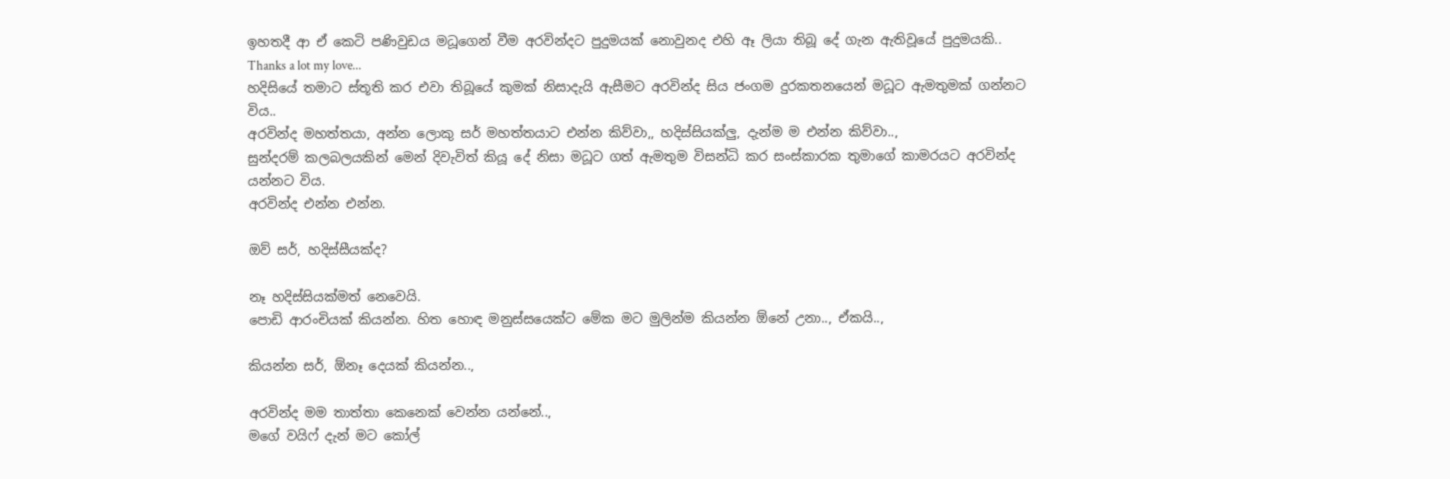ඉහතදී ආ ඒ කෙටි පණිවුඩය මධූගෙන් වීම අරවින්දට පුදුමයක් නොවුනද එහි ඈ ලියා තිබූ දේ ගැන ඇතිවූයේ පුදුමයකි..
Thanks a lot my love...
හදිසියේ තමාට ස්තූති කර එවා තිබූයේ කුමක් නිසාදැයි ඇසීමට අරවින්ද සිය ජංගම දුරකතනයෙන් මධූට ඇමතුමක් ගන්නට විය..
අරවින්ද මහත්තයා, අන්න ලොකු සර් මහත්තයාට එන්න කිව්වා,, හදිස්සියක්ලු, දැන්ම ම එන්න කිව්වා..,
සුන්දරම් කලබලයකින් මෙන් දිවැවිත් කියූ දේ නිසා මධූට ගත් ඇමතුම විසන්ධි කර සංස්කාරක තුමාගේ කාමරයට අරවින්ද යන්නට විය.
අරවින්ද එන්න එන්න.

ඔව් සර්, හදිස්සීයක්ද?

නෑ හදිස්සියක්මත් නෙවෙයි.
පොඩි ආරංචියක් කියන්න. හිත හොඳ මනුස්සයෙක්ට මේක මට මුලින්ම කියන්න ඕනේ උනා.., ඒකයි..,

කියන්න සර්, ඕනෑ දෙයක් කියන්න..,

අරවින්ද මම තාත්තා කෙනෙක් වෙන්න යන්නේ..,
මගේ වයිෆ් දැන් මට කෝල්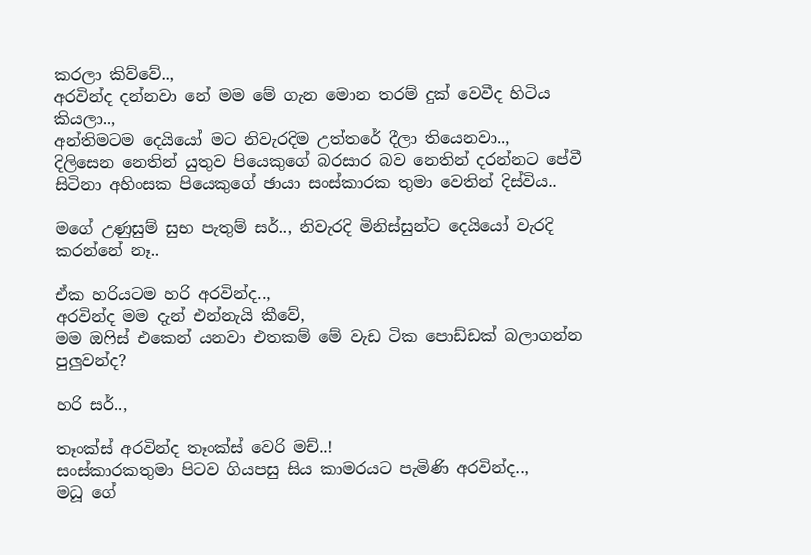කරලා කිව්වේ..,
අරවින්ද දන්නවා නේ මම මේ ගැන මොන තරම් දුක් වෙවීද හිටිය කියලා..,
අන්තිමටම දෙයියෝ මට නිවැරදිම උත්තරේ දීලා තියෙනවා..,
දිලිසෙන නෙතින් යුතුව පියෙකුගේ බරසාර බව නෙතින් දරන්නට පේවී සිටිනා අහිංසක පියෙකුගේ ඡායා සංස්කාරක තුමා වෙතින් දිස්විය..

මගේ උණුසුම් සුභ පැතුම් සර්.., නිවැරදි මිනිස්සුන්ට දෙයියෝ වැරදි කරන්නේ නෑ..

ඒක හරියටම හරි අරවින්ද..,
අරවින්ද මම දැන් එන්නැයි කීවේ,
මම ඔෆිස් එකෙන් යනවා එතකම් මේ වැඩ ටික පොඩ්ඩක් බලාගන්න පුලුවන්ද?

හරි සර්..,

තෑංක්ස් අරවින්ද තෑංක්ස් වෙරි මච්..!
සංස්කාරකතුමා පිටව ගියපසු සිය කාමරයට පැමිණි අරවින්ද..,
මධූ ගේ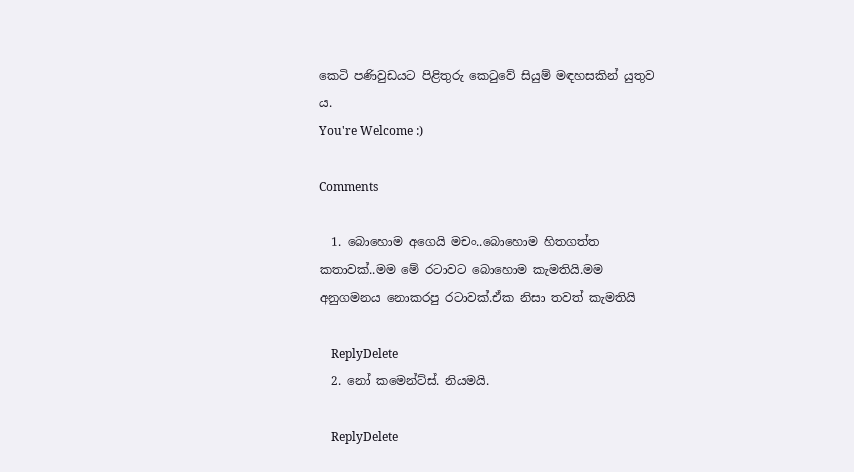කෙටි පණිවුඩයට පිළිතුරු කෙටුවේ සියුම් මඳහසකින් යුතුව ය.
You're Welcome :)

Comments

  1. බොහොම අගෙයි මචං..බොහොම හිතගත්ත කතාවක්..මම මේ රටාවට බොහොම කැමතියි.මම අනුගමනය නොකරපු රටාවක්.ඒක නිසා තවත් කැමතියි

    ReplyDelete
  2. නෝ කමෙන්ට්ස්. නියමයි.

    ReplyDelete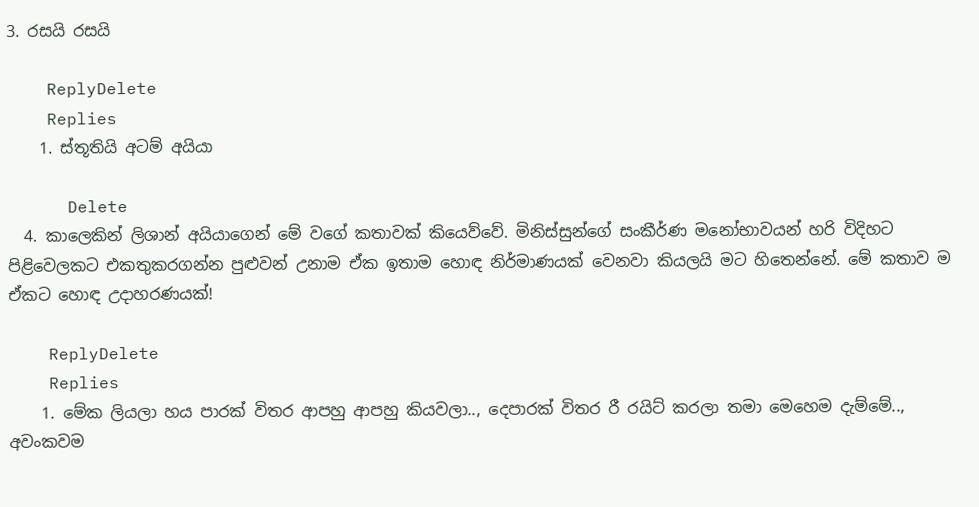3. රසයි රසයි

    ReplyDelete
    Replies
    1. ස්තූතියි අටම් අයියා

      Delete
  4. කාලෙකින් ලිශාන් අයියාගෙන් මේ වගේ කතාවක් කියෙව්වේ. මිනිස්සුන්ගේ සංකීර්ණ මනෝභාවයන් හරි විදිහට පිළිවෙලකට එකතුකරගන්න පුළුවන් උනාම ඒක ඉතාම හොඳ නිර්මාණයක් වෙනවා කියලයි මට හිතෙන්නේ. මේ කතාව ම ඒකට හොඳ උදාහරණයක්!

    ReplyDelete
    Replies
    1. මේක ලියලා හය පාරක් විතර ආපහු ආපහු කියවලා.., දෙපාරක් විතර රී රයිට් කරලා තමා මෙහෙම දැම්මේ.., අවංකවම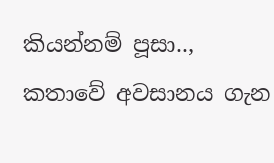කියන්නම් පූසා.., කතාවේ අවසානය ගැන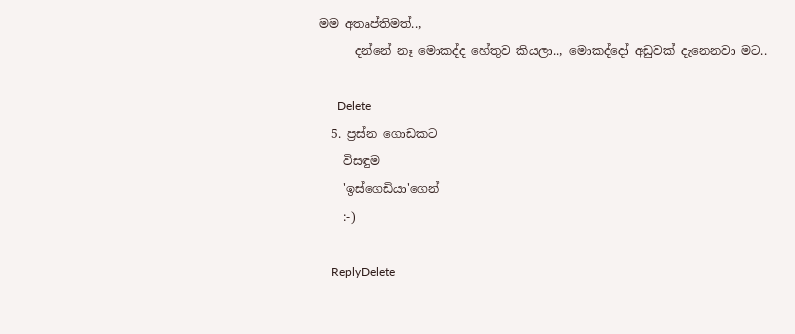මම අතෘප්තිමත්..,
      දන්නේ නෑ මොකද්ද හේතුව කියලා.., මොකද්දෝ අඩුවක් දැනෙනවා මට..

      Delete
  5. ප්‍රස්න ගොඩකට
    විසඳුම
    'ඉස්ගෙඩියා'ගෙන්
    :-)

    ReplyDelete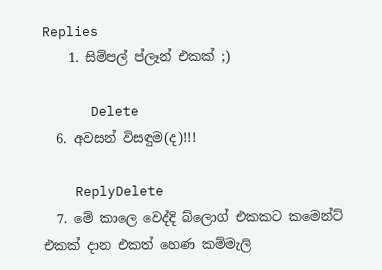Replies
    1. සිම්පල් ප්ලෑන් එකක් ;)

      Delete
  6. අවසන් විසඳුම(ද)!!!

    ReplyDelete
  7. මේ කාලෙ වෙද්දි බ්ලොග් එකකට කමෙන්ට් එකක් දාන එකත් හෙණ කම්මැලි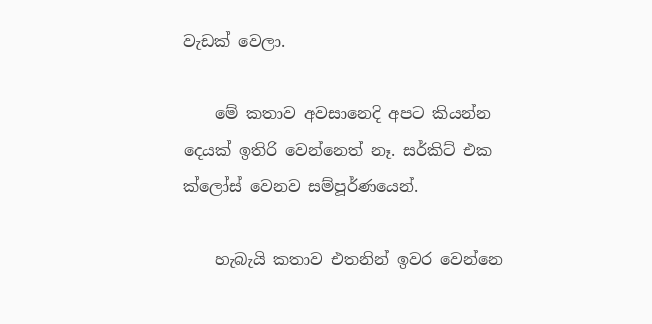වැඩක් වෙලා.

    මේ කතාව අවසානෙදි අපට කියන්න දෙයක් ඉතිරි වෙන්නෙත් නෑ. සර්කිට් එක ක්ලෝස් වෙනව සම්පූර්ණයෙන්.

    හැබැයි කතාව එතනින් ඉවර වෙන්නෙ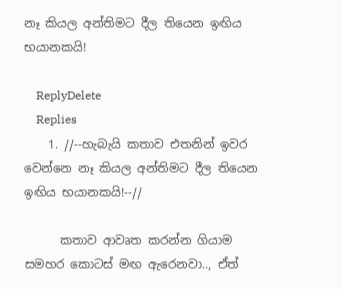නෑ කියල අන්තිමට දීල තියෙන ඉඟිය භයානකයි!

    ReplyDelete
    Replies
    1. //--හැබැයි කතාව එතනින් ඉවර වෙන්නෙ නෑ කියල අන්තිමට දීල තියෙන ඉඟිය භයානකයි!--//

      කතාව ආවෘත කරන්න ගියාම සමහර කොටස් මඟ ඇරෙනවා.., ඒත්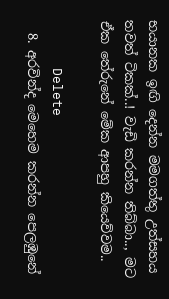භයානක ඉඟි දෙන්න මමගත්තු උත්සහය තවත් ටිකක්..! වැඩි කරන්න තිබ්බා.., මට ඒක තේරුනේ මේක ආපහු කියෙව්වම..

      Delete
  8. අරවින්ද මෙහෙම කරන්න පෙලඹුනේ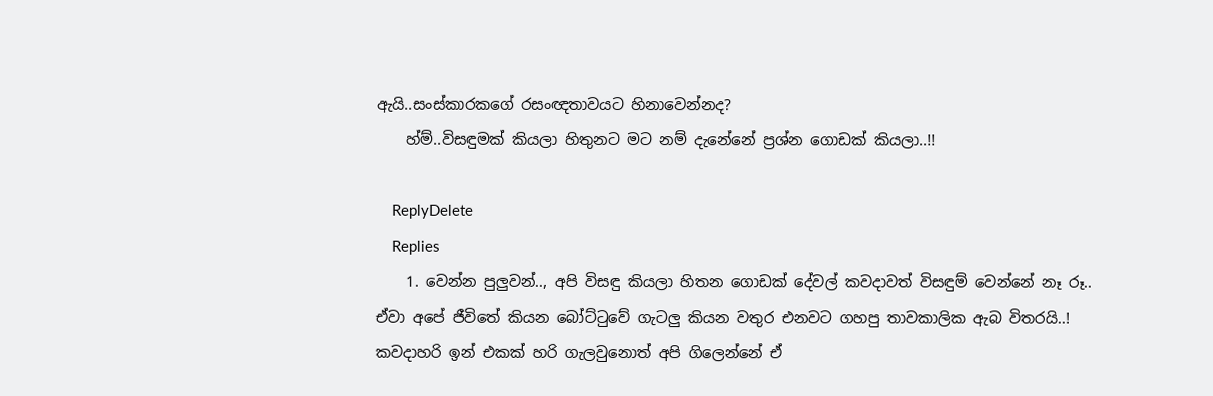ඇයි..සංස්කාරකගේ රසංඥතාවයට හිනාවෙන්නද?
    හ්ම්..විසඳුමක් කියලා හිතුනට මට නම් දැනේනේ ප්‍රශ්න ගොඩක් කියලා..!!

    ReplyDelete
    Replies
    1. වෙන්න පුලුවන්.., අපි විසඳු කියලා හිතන ගොඩක් දේවල් කවදාවත් විසඳුම් වෙන්නේ නෑ රූ.. ඒවා අපේ ජීවිතේ කියන බෝට්ටුවේ ගැටලු කියන වතුර එනවට ගහපු තාවකාලික ඇබ විතරයි..! කවදාහරි ඉන් එකක් හරි ගැලවුනොත් අපි ගිලෙන්නේ ඒ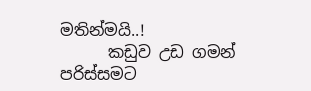මතින්මයි..!
      කඩුව උඩ ගමන් පරිස්සමට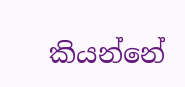කියන්නේ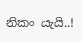නිකං යැයි..!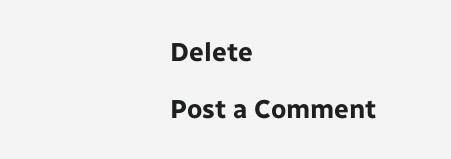Delete

Post a Comment